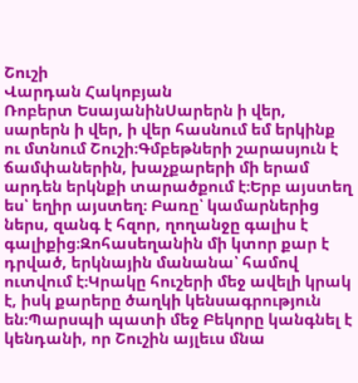Շուշի
Վարդան Հակոբյան
Ռոբերտ ԵսայանինՍարերն ի վեր, սարերն ի վեր, ի վեր հասնում եմ երկինք ու մտնում Շուշի։Գմբեթների շարասյուն է ճամփաներին, խաչքարերի մի երամ արդեն երկնքի տարածքում է։Երբ այստեղ ես՝ եղիր այստեղ։ Բառը՝ կամարներից ներս, զանգ է հզոր, ղողանջը գալիս է գալիքից։Զոհասեղանին մի կտոր քար է դրված, երկնային մանանա՝ համով ուտվում է։Կրակը հուշերի մեջ ավելի կրակ է, իսկ քարերը ծաղկի կենսագրություն են։Պարսպի պատի մեջ Բեկորը կանգնել է կենդանի, որ Շուշին այլեւս մնա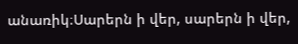անառիկ։Սարերն ի վեր, սարերն ի վեր,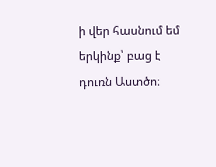ի վեր հասնում եմ երկինք՝ բաց է դուռն Աստծո։